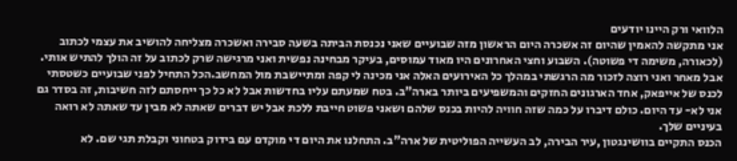הלוואי ורק היינו יודעים
אני מתקשה להאמין שהיום זה אשכרה היום הראשון מזה שבועיים שאני נכנסת הביתה בשעה סבירה ואשכרה מצליחה להושיב את עצמי לכתוב (לכאורה, משימה די פשוטה). השבוע וחצי האחרונים היו מאוד עמוסים, בעיקר מבחינה נפשית ואני מרגישה שרק לכתוב על זה הולך להתיש אותי. אבל מאחר ואני רוצה לזכור מה הרגשתי במהלך כל האירועים האלה אני מכינה לי קפה ומתיישבת מול המחשב.הכל התחיל לפני שבועיים כשטסתי לכנס של אייפאק, אחד הארגונים החזקים והמשפיעים ביותר בארה"ב. בטח שמעתם עליו בחדשות אבל לא כל כך ייחסתם לזה חשיבות, זה בסדר גם אני לא- עד היום. כולם דיברו על כמה שזה חוויה להיות בכנס שלהם ושאני פשוט חייבת ללכת אבל יש דברים שאתה לא מבין עד שאתה לא רואה בעיניים שלך.
הכנס התקיים בוושינגטון ,עיר הבירה, לב העשייה הפוליטית של ארה"ב. התחלנו את היום די מוקדם עם בידוק בטחוני וקבלת תגי שם. לא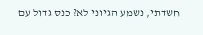חשדתי, נשמע הגיוני לא? כנס גדול עם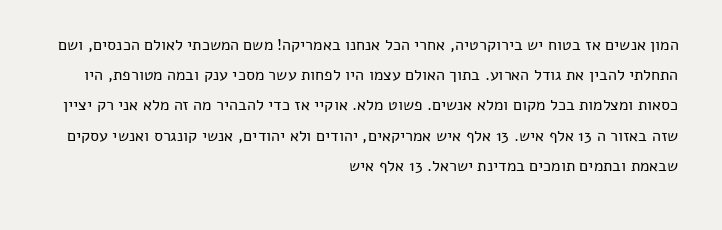המון אנשים אז בטוח יש בירוקרטיה, אחרי הכל אנחנו באמריקה! משם המשכתי לאולם הכנסים, ושם התחלתי להבין את גודל הארוע. בתוך האולם עצמו היו לפחות עשר מסכי ענק ובמה מטורפת, היו כסאות ומצלמות בכל מקום ומלא אנשים. פשוט מלא. אוקיי אז כדי להבהיר מה זה מלא אני רק יציין שזה באזור ה 13 אלף איש. 13 אלף איש אמריקאים, יהודים ולא יהודים, אנשי קונגרס ואנשי עסקים שבאמת ובתמים תומכים במדינת ישראל. 13 אלף איש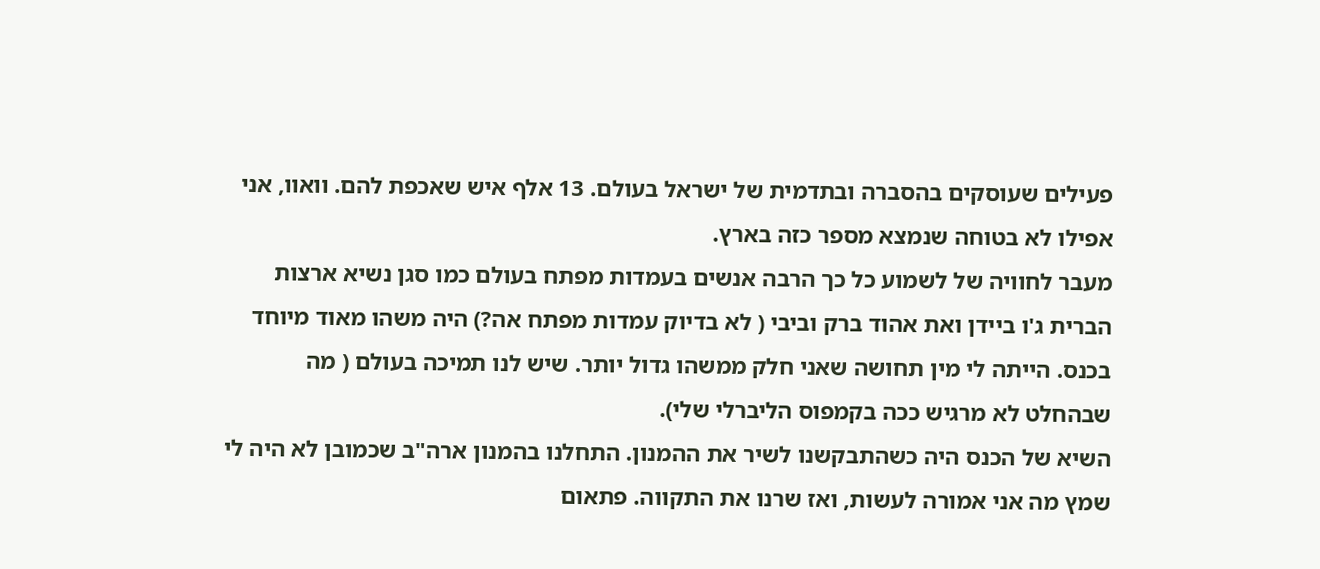פעילים שעוסקים בהסברה ובתדמית של ישראל בעולם. 13 אלף איש שאכפת להם. וואוו, אני אפילו לא בטוחה שנמצא מספר כזה בארץ.
מעבר לחוויה של לשמוע כל כך הרבה אנשים בעמדות מפתח בעולם כמו סגן נשיא ארצות הברית ג'ו ביידן ואת אהוד ברק וביבי ( לא בדיוק עמדות מפתח אה?) היה משהו מאוד מיוחד בכנס. הייתה לי מין תחושה שאני חלק ממשהו גדול יותר. שיש לנו תמיכה בעולם ( מה שבהחלט לא מרגיש ככה בקמפוס הליברלי שלי).
השיא של הכנס היה כשהתבקשנו לשיר את ההמנון. התחלנו בהמנון ארה"ב שכמובן לא היה לי שמץ מה אני אמורה לעשות, ואז שרנו את התקווה. פתאום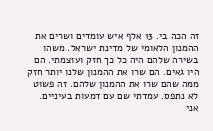זה הכה בי. 13 אלף איש עומדים ושרים את ההמנון הלאומי של מדינת ישראל. משהו בשירה שלהם היה כל כך חזק ועוצמתי. הם היו גאים. הם שרו את ההמנון שלנו יותר חזק ממה שהם שרו את ההמנון שלהם. זה פשוט לא נתפס. עמדתי שם עם דמעות בעיניים.
אני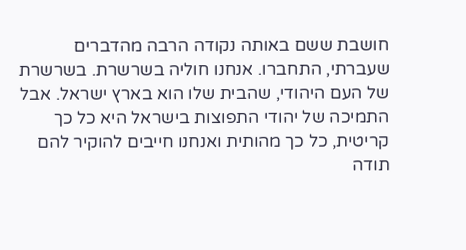חושבת ששם באותה נקודה הרבה מהדברים שעברתי, התחברו. אנחנו חוליה בשרשרת. בשרשרת של העם היהודי, שהבית שלו הוא בארץ ישראל. אבל התמיכה של יהודי התפוצות בישראל היא כל כך קריטית, כל כך מהותית ואנחנו חייבים להוקיר להם תודה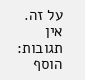על זה.
אין תגובות:
הוסף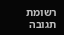רשומת תגובה